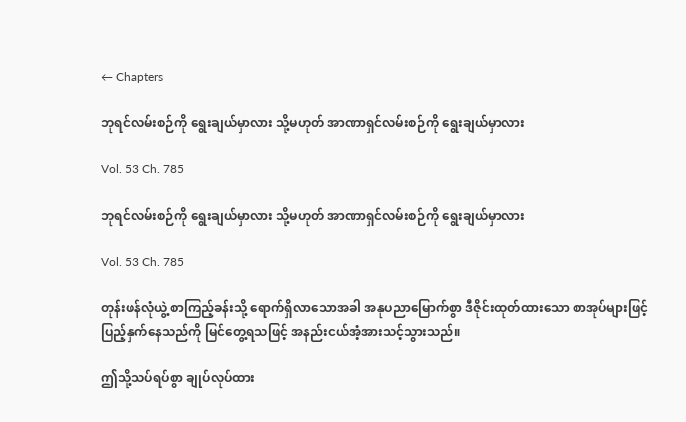← Chapters

ဘုရင်လမ်းစဉ်ကို ရွေးချယ်မှာလား သို့မဟုတ် အာဏာရှင်လမ်းစဉ်ကို ရွေးချယ်မှာလား

Vol. 53 Ch. 785

ဘုရင်လမ်းစဉ်ကို ရွေးချယ်မှာလား သို့မဟုတ် အာဏာရှင်လမ်းစဉ်ကို ရွေးချယ်မှာလား

Vol. 53 Ch. 785

တုန်းဖန်လုံယွဲ့ စာကြည့်ခန်းသို့ ရောက်ရှိလာသောအခါ အနုပညာမြောက်စွာ ဒီဇိုင်းထုတ်ထားသော စာအုပ်များဖြင့် ပြည့်နှက်နေသည်ကို မြင်တွေ့ရသဖြင့် အနည်းငယ်အံ့အားသင့်သွားသည်။

ဤသို့သပ်ရပ်စွာ ချုပ်လုပ်ထား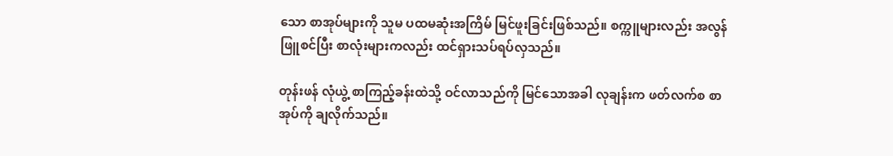သော စာအုပ်များကို သူမ ပထမဆုံးအကြိမ် မြင်ဖူးခြင်းဖြစ်သည်။ စက္ကူများလည်း အလွန်ဖြူစင်ပြီး စာလုံးများကလည်း ထင်ရှားသပ်ရပ်လှသည်။

တုန်းဖန် လုံယွဲ့ စာကြည့်ခန်းထဲသို့ ဝင်လာသည်ကို မြင်သောအခါ လုချန်းက ဖတ်လက်စ စာအုပ်ကို ချလိုက်သည်။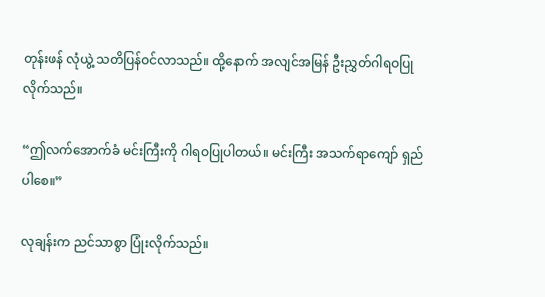တုန်းဖန် လုံယွဲ့ သတိပြန်ဝင်လာသည်။ ထို့နောက် အလျင်အမြန် ဦးညွှတ်ဂါရဝပြုလိုက်သည်။

“ဤလက်‌အောက်ခံ မင်းကြီးကို ဂါရဝပြုပါတယ်။ မင်းကြီး အသက်ရာကျော် ရှည်ပါစေ။”

လုချန်းက ညင်သာစွာ ပြုံးလိုက်သည်။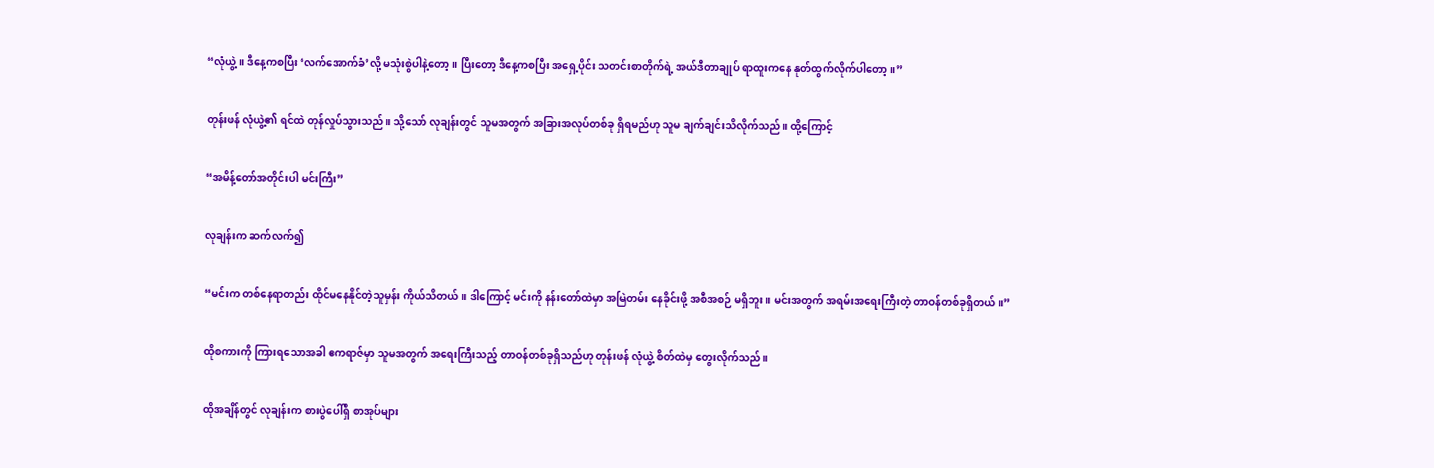“လုံယွဲ့။ ဒီနေ့ကစပြီး ‘လက်‌အောက်ခံ’လို့ မသုံးစွဲပါနဲ့တော့။ ပြီးတော့ ဒီနေ့ကစပြီး အရှေ့ပိုင်း သတင်းစာတိုက်ရဲ့ အယ်ဒီတာချုပ် ရာထူးကနေ နုတ်ထွက်လိုက်ပါတော့။”

တုန်းဖန် လုံယွဲ့၏ ရင်ထဲ တုန်လှုပ်သွားသည်။ သို့သော် လုချန်းတွင် သူမအတွက် အခြားအလုပ်တစ်ခု ရှိရမည်ဟု သူမ ချက်ချင်းသိလိုက်သည်။ ထို့ကြောင့်

“အမိန့်တော်အတိုင်းပါ မင်းကြီး”

လုချန်းက ဆက်လက်၍

“မင်းက တစ်နေရာတည်း ထိုင်မနေနိုင်တဲ့သူမှန်း ကိုယ်သိတယ်။ ဒါကြောင့် မင်းကို နန်းတော်ထဲမှာ အမြဲတမ်း နေခိုင်းဖို့ အစီအစဉ် မရှိဘူး။ မင်းအတွက် အရမ်းအရေးကြီးတဲ့ တာဝန်တစ်ခုရှိတယ်။”

ထိုစကားကို ကြားရသောအခါ ဧကရာဇ်မှာ သူမအတွက် အရေးကြီးသည့် တာဝန်တစ်ခုရှိသည်ဟု တုန်းဖန် လုံယွဲ့ စိတ်ထဲမှ တွေးလိုက်သည်။

ထိုအချိန်တွင် လုချန်းက စားပွဲပေါ်ရှိ စာအုပ်များ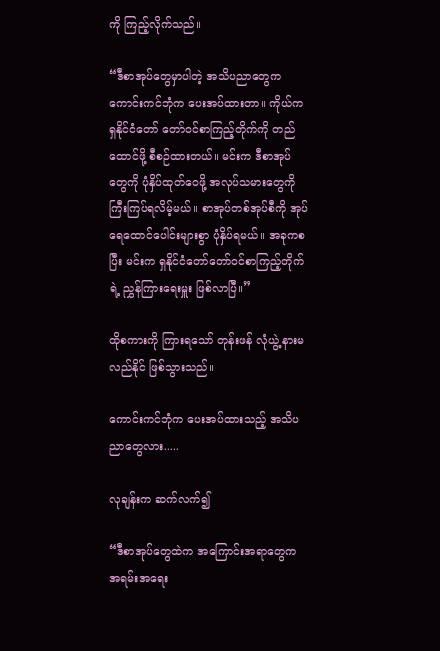ကို ကြည့်လိုက်သည်။

“ဒီစာအုပ်တွေမှာပါတဲ့ အသိပညာတွေက ကောင်းကင်ဘုံက ပေးအပ်ထားတာ။ ကိုယ်က ရှနိုင်ငံတော် တော်ဝင်စာကြည့်တိုက်ကို တည်ထောင်ဖို့ စီစဉ်ထားတယ်။ မင်းက ဒီစာအုပ်တွေကို ပုံနှိပ်ထုတ်ဝေဖို့ အလုပ်သမားတွေကို ကြီးကြပ်ရလိမ့်မယ်။ စာအုပ်တစ်အုပ်စီကို အုပ်ရေထောင်ပေါင်းများစွာ ပုံနှိပ်ရမယ်။ အခုကစပြီး မင်းက ရှနိုင်ငံတော်တော်ဝင်စာကြည့်တိုက်ရဲ့ ညွှန်ကြားရေးမှူး ဖြစ်လာပြီ။”

ထိုစကားကို ကြားရသော် တုန်းဖန် လုံယွဲ့ နားမလည်နိုင် ဖြစ်သွားသည်။

ကောင်းကင်ဘုံက ပေးအပ်ထားသည့် အသိပညာတွေလား.....

လုချန်းက ဆက်လက်၍

“ဒီစာအုပ်တွေထဲက အကြောင်းအရာတွေက အရမ်းအရေး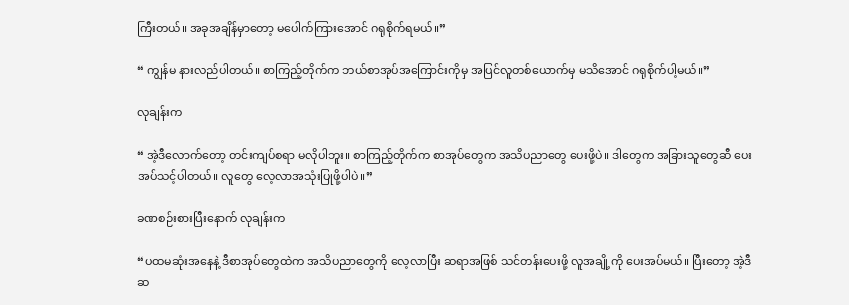ကြီးတယ်။ အခုအချိန်မှာတော့ မပေါက်ကြားအောင် ဂရုစိုက်ရမယ်။”

“ ကျွန်မ နားလည်ပါတယ်။ စာကြည့်တိုက်က ဘယ်စာအုပ်အကြောင်းကိုမှ အပြင်လူတစ်ယောက်မှ မသိအောင် ဂရုစိုက်ပါ့မယ်။”

လုချန်းက

“ အဲ့ဒီလောက်တော့ တင်းကျပ်စရာ မလိုပါဘူး။ စာကြည့်တိုက်က စာအုပ်တွေက အသိပညာတွေ ပေးဖို့ပဲ။ ဒါတွေက အခြားသူတွေဆီ ပေးအပ်သင့်ပါတယ်။ လူတွေ လေ့လာအသုံးပြုဖို့ပါပဲ။”

ခဏစဉ်းစားပြီးနောက် လုချန်းက

“ပထမဆုံးအနေနဲ့ ဒီစာအုပ်တွေထဲက အသိပညာတွေကို လေ့လာပြီး ဆရာအဖြစ် သင်တန်းပေးဖို့ လူအချို့ကို ပေးအပ်မယ်။ ပြီးတော့ အဲ့ဒီဆ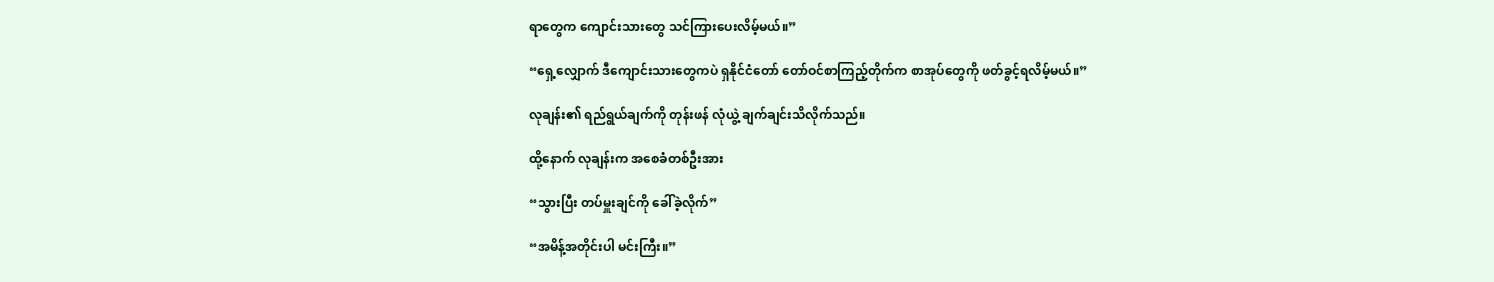ရာတွေက ကျောင်းသားတွေ သင်ကြားပေးလိမ့်မယ်။”

“ရှေ့လျှောက် ဒီကျောင်းသားတွေကပဲ ရှနိုင်ငံတော် တော်ဝင်စာကြည့်တိုက်က စာအုပ်တွေကို ဖတ်ခွင့်ရလိမ့်မယ်။”

လုချန်း၏ ရည်ရွယ်ချက်ကို တုန်းဖန် လုံယွဲ့ ချက်ချင်းသိလိုက်သည်။

ထို့နောက် လုချန်းက အစေခံတစ်ဦးအား

“သွားပြီး တပ်မှူးချင်ကို ခေါ်ခဲ့လိုက်”

“အမိန့်အတိုင်းပါ မင်းကြီး။”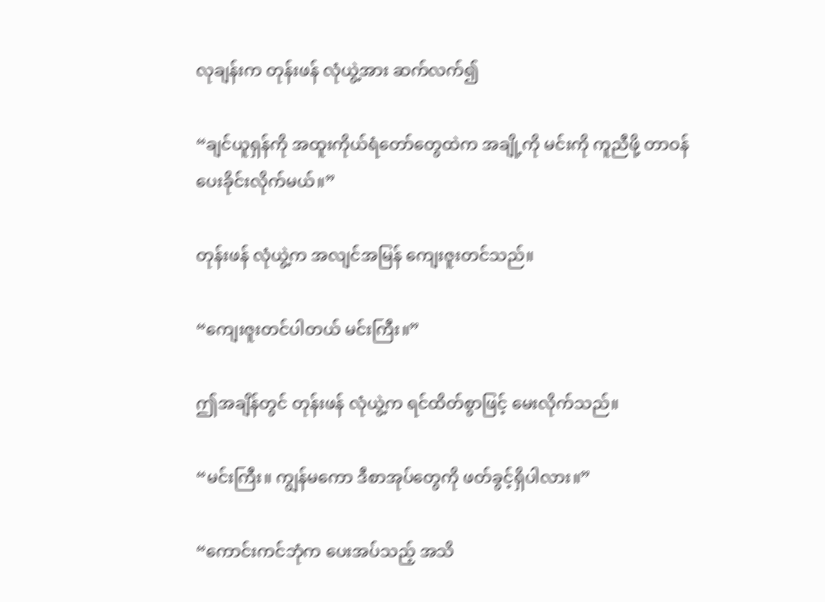လုချန်းက တုန်းဖန် လုံယွဲ့အား ဆက်လက်၍

“ချင်ယူရှန်ကို အထူးကိုယ်ရံတော်တွေထဲက အချို့ကို မင်းကို ကူညီဖို့ တာဝန်ပေးခိုင်းလိုက်မယ်။”

တုန်းဖန် လုံယွဲ့က အလျင်အမြန် ကျေးဇူးတင်သည်။

“ကျေးဇူးတင်ပါတယ် မင်းကြီး။”

ဤအချိန်တွင် တုန်းဖန် လုံယွဲ့က ရင်ထိတ်စွာဖြင့် မေးလိုက်သည်။

“မင်းကြီး။ ကျွန်မကော ဒီစာအုပ်တွေကို ဖတ်ခွင့်ရှိပါလား။”

“ကောင်းကင်ဘုံက ပေးအပ်သည့် အသိ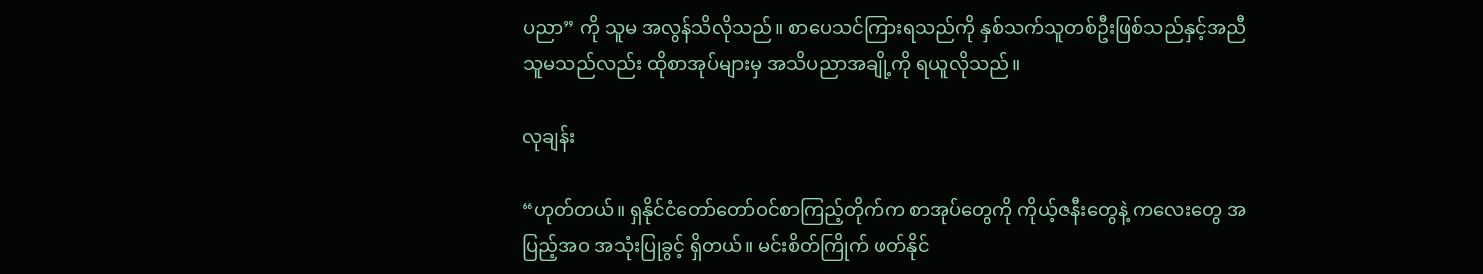ပညာ” ကို သူမ အလွန်သိလိုသည်။ စာပေသင်ကြားရသည်ကို နှစ်သက်သူတစ်ဦးဖြစ်‌သည်နှင့်အညီ သူမသည်လည်း ထိုစာအုပ်များမှ အသိပညာအချို့ကို ရယူလိုသည်။

လုချန်း

“ဟုတ်တယ်။ ရှနိုင်ငံတော်တော်ဝင်စာကြည့်တိုက်က စာအုပ်တွေကို ကိုယ့်ဇနီးတွေနဲ့ ကလေးတွေ အပြည့်အဝ အသုံးပြုခွင့် ရှိတယ်။ မင်းစိတ်ကြိုက် ဖတ်နိုင်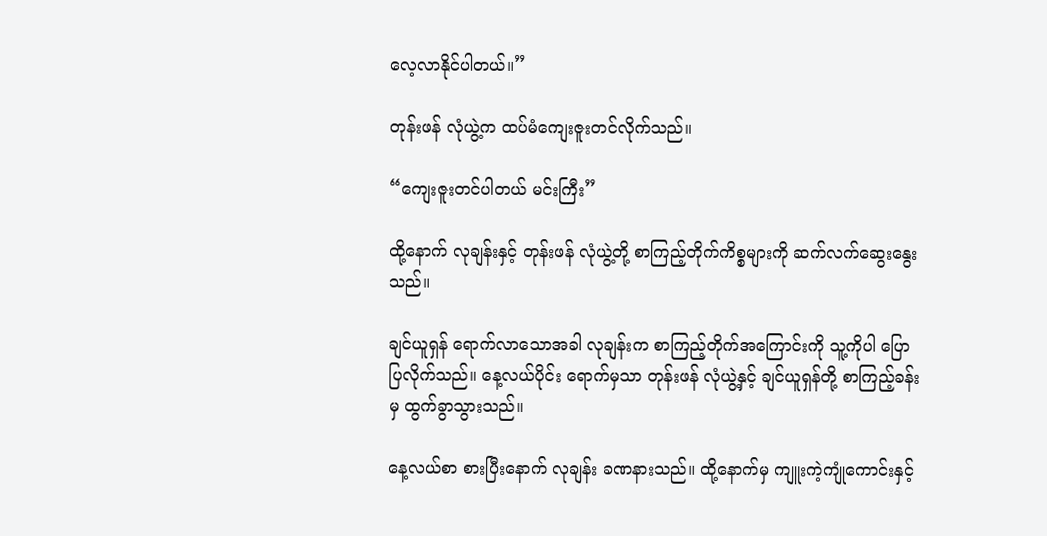လေ့လာနိုင်ပါတယ်။”

တုန်းဖန် လုံယွဲ့က ထပ်မံကျေးဇူးတင်လိုက်သည်။

“ကျေးဇူးတင်ပါတယ် မင်းကြီး”

ထို့နောက် လုချန်းနှင့် တုန်းဖန် လုံယွဲ့တို့ စာကြည့်တိုက်ကိစ္စများကို ဆက်လက်ဆွေးနွေးသည်။

ချင်ယူရှန် ရောက်လာသောအခါ လုချန်းက စာကြည့်တိုက်အကြောင်းကို သူ့ကိုပါ ပြောပြလိုက်သည်။ နေ့လယ်ပိုင်း ရောက်မှသာ တုန်းဖန် လုံယွဲ့နှင့် ချင်ယူရှန်တို့ စာကြည့်ခန်းမှ ထွက်ခွာသွားသည်။

နေ့လယ်စာ စားပြီးနောက် လုချန်း ခဏနားသည်။ ထို့နောက်မှ ကျူးကဲ့ကျုံကောင်းနှင့်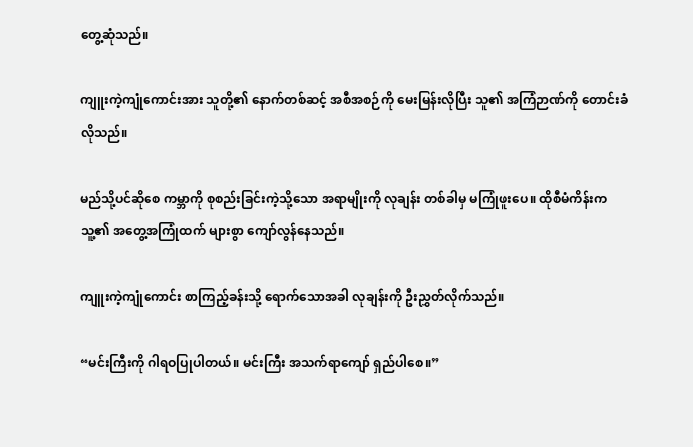တွေ့ဆုံသည်။

ကျူးကဲ့ကျုံကောင်းအား သူတို့၏ နောက်တစ်ဆင့် အစီအစဉ်ကို မေးမြန်းလိုပြီး သူ၏ အကြံဉာဏ်ကို တောင်းခံလိုသည်။

မည်သို့ပင်ဆိုစေ ကမ္ဘာကို စုစည်းခြင်းကဲ့သို့သော အရာမျိုးကို လုချန်း တစ်ခါမှ မကြုံဖူးပေ။ ထိုစီမံကိန်းက သူ့၏ အတွေ့အကြုံထက် များစွာ ကျော်လွန်နေသည်။

ကျူးကဲ့ကျုံကောင်း စာကြည့်ခန်းသို့ ရောက်သောအခါ လုချန်းကို ဦးညွှတ်လိုက်သည်။

“မင်းကြီးကို ဂါရဝပြုပါတယ်။ မင်းကြီး အသက်ရာကျော် ရှည်ပါစေ။”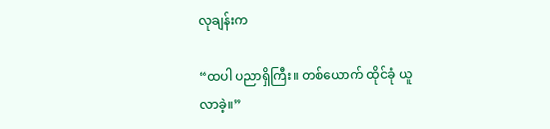လုချန်းက

“ထပါ ပညာရှိကြီး။ တစ်ယောက် ထိုင်ခုံ ယူလာခဲ့။”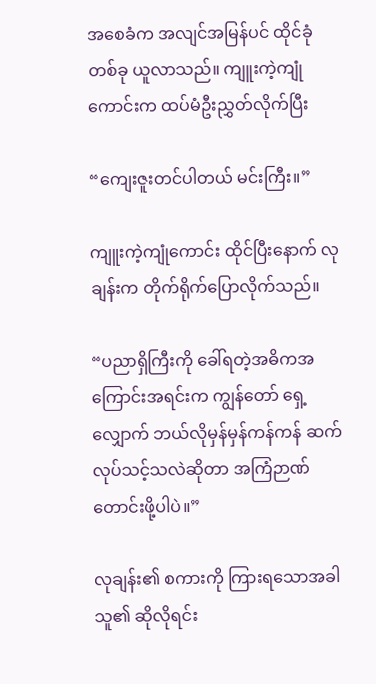အစေခံက အလျင်အမြန်ပင် ထိုင်ခုံတစ်ခု ယူလာသည်။ ကျူးကဲ့ကျုံကောင်းက ထပ်မံဦးညွှတ်လိုက်ပြီး

“ကျေးဇူးတင်ပါတယ် မင်းကြီး။”

ကျူးကဲ့ကျုံကောင်း ထိုင်ပြီးနောက် လုချန်းက တိုက်ရိုက်ပြောလိုက်သည်။

“ပညာရှိကြီးကို ခေါ်ရတဲ့အဓိကအကြောင်းအရင်းက ကျွန်တော် ရှေ့လျှောက် ဘယ်လိုမှန်မှန်ကန်ကန် ဆက်လုပ်သင့်သလဲဆိုတာ အကြံဉာဏ်တောင်းဖို့ပါပဲ။”

လုချန်း၏ စကားကို ကြားရသောအခါ သူ၏ ဆိုလိုရင်း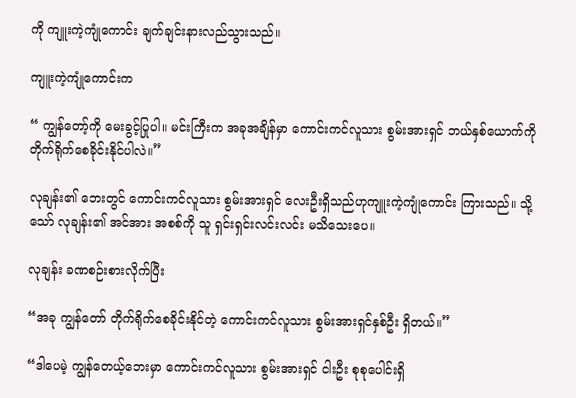ကို ကျူးကဲ့ကျုံကောင်း ချက်ချင်းနားလည်သွားသည်။

ကျူးကဲ့ကျုံကောင်းက

“ ကျွန်တော့်ကို မေးခွင့်ပြုပါ။ မင်းကြီးက အခုအချိန်မှာ ကောင်းကင်လူသား စွမ်းအားရှင် ဘယ်နှစ်ယောက်ကို တိုက်ရိုက်စေခိုင်းနိုင်ပါလဲ။”

လုချန်း၏ ဘေးတွင် ကောင်းကင်လူသား စွမ်းအားရှင် လေးဦးရှိသည်ဟုကျူးကဲ့ကျုံကောင်း ကြားသည်။ သို့သော် လုချန်း၏ အင်အား အစစ်ကို သူ ရှင်းရှင်းလင်းလင်း မသိသေးပေ။

လုချန်း ခဏစဉ်းစားလိုက်ပြီး

“အခု ကျွန်တော် တိုက်ရိုက်စေခိုင်းနိုင်တဲ့ ကောင်းကင်လူသား စွမ်းအားရှင်နှစ်ဦး ရှိတယ်။”

“ဒါပေမဲ့ ကျွန်တေယ့်ဘေးမှာ ကောင်းကင်လူသား စွမ်းအားရှင် ငါးဦး စုစုပေါင်းရှိ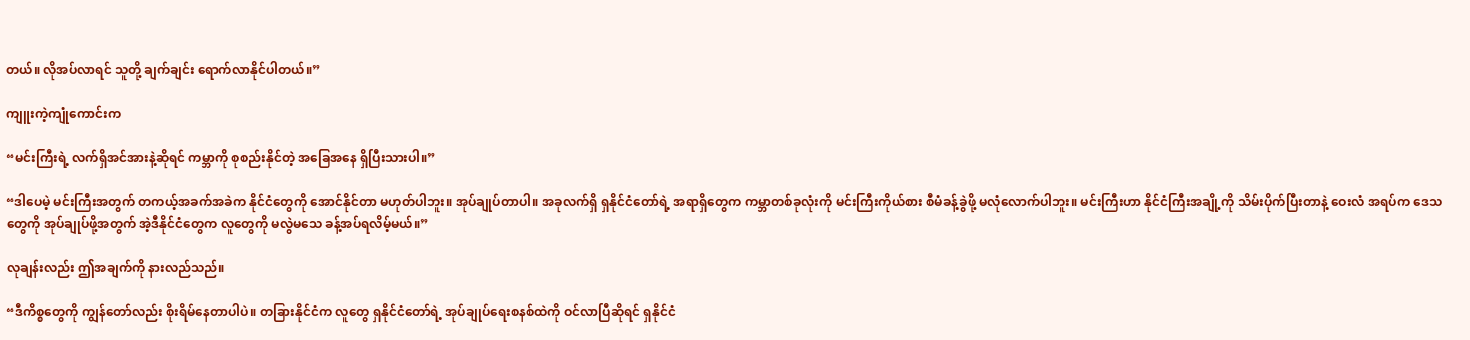တယ်။ လိုအပ်လာရင် သူတို့ ချက်ချင်း ရောက်လာနိုင်ပါတယ်။”

ကျူးကဲ့ကျုံကောင်းက

“မင်းကြီးရဲ့ လက်ရှိအင်အားနဲ့ဆိုရင် ကမ္ဘာကို စုစည်းနိုင်တဲ့ အခြေအနေ ရှိပြီးသားပါ။”

“ဒါပေမဲ့ မင်းကြီးအတွက် တကယ့်အခက်အခဲက နိုင်ငံတွေကို အောင်နိုင်တာ မဟုတ်ပါဘူး။ အုပ်ချုပ်တာပါ။ အခုလက်ရှိ ရှနိုင်ငံတော်ရဲ့ အရာရှိတွေက ကမ္ဘာတစ်ခုလုံးကို မင်းကြီးကိုယ်စား စီမံခန့်ခွဲဖို့ မလုံလောက်ပါဘူး။ မင်းကြီးဟာ နိုင်ငံကြီးအချို့ကို သိမ်းပိုက်ပြီးတာနဲ့ ဝေးလံ အရပ်က ဒေသတွေကို အုပ်ချုပ်ဖို့အတွက် အဲ့ဒီနိုင်ငံတွေက လူတွေကို မလွဲမသေ ခန့်အပ်ရလိမ့်မယ်။”

လုချန်းလည်း ဤအချက်ကို နားလည်သည်။

“ဒီကိစ္စတွေကို ကျွန်တော်လည်း စိုးရိမ်နေတာပါပဲ။ တခြားနိုင်ငံက လူတွေ ရှနိုင်ငံတော်ရဲ့ အုပ်ချုပ်ရေးစနစ်ထဲကို ဝင်လာပြီဆိုရင် ရှနိုင်ငံ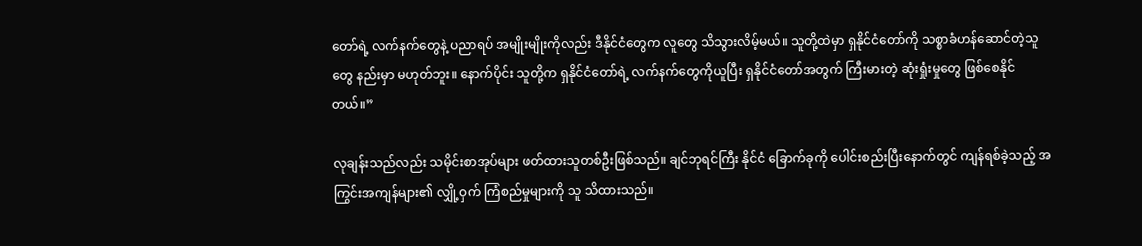တော်ရဲ့ လက်နက်တွေနဲ့ ပညာရပ် အမျိုးမျိုးကိုလည်း ဒီနိုင်ငံတွေက လူတွေ သိသွားလိမ့်မယ်။ သူတို့ထဲမှာ ရှနိုင်ငံတော်ကို သစ္စာခံဟန်ဆောင်တဲ့သူတွေ နည်းမှာ မဟုတ်ဘူး။ နောက်ပိုင်း သူတို့က ရှနိုင်ငံတော်ရဲ့ လက်နက်တွေကိုယူပြီး ရှနိုင်ငံတော်အတွက် ကြီးမားတဲ့ ဆုံးရှုံးမှုတွေ ဖြစ်စေနိုင်တယ်။”

လုချန်းသည်လည်း သမိုင်းစာအုပ်များ ဖတ်ထားသူတစ်ဦးဖြစ်သည်။ ချင်ဘုရင်ကြီး နိုင်ငံ ခြောက်ခုကို ပေါင်းစည်းပြီးနောက်တွင် ကျန်ရစ်ခဲ့သည့် အကြွင်းအကျန်များ၏ လျှို့ဝှက် ကြံစည်မှုများကို သူ သိထားသည်။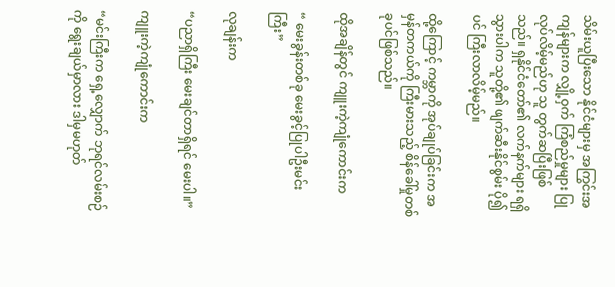သိမ်းယူပြီးသော နိုင်ငံများမှ အကြွင်းအကျန်များက လျှို့ဝှက် ကြံစည်မှုများ ပြုလုပ်လိမ့်မည်ဟု သူ တွက်ဆပြီးဖြစ်သည်။ ရှနိုင်ငံတော်၏ လက်နက်များ ရရှိသွားပါက သူတို့၏ ဖျက်ဆီးနိုင်စွမ်း ပို၍ပင် ကြီးလာလိမ့်မည်။

ထို့ကြောင့် ကမ္ဘာကို အုပ်ချုပ်ခြင်းက အမှန်တကယ်ကို ကြီးမားသည့် စိန်ခေါ်မှုတစ်ခုပင်ဖြစ်သည်။

ထိုအချိန်တွင် ကျူးကဲ့ကျုံကောင်းက

“ မေးခွန်းတစ်ခု မေးခွင့်ပြုပါဦးမင်းကြီး”

လုချန်းက

“ပညာရှိကြီး မေးချင်တာရှိရင် မေးပါ။”

ကျူးကဲ့ကျုံကောင်းက

“မင်းကြီးက ရှေ့လျှောက် ဘုရင်လမ်းစဉ်ကို ရွေးချယ်မှာလား ဒါမှမဟုတ်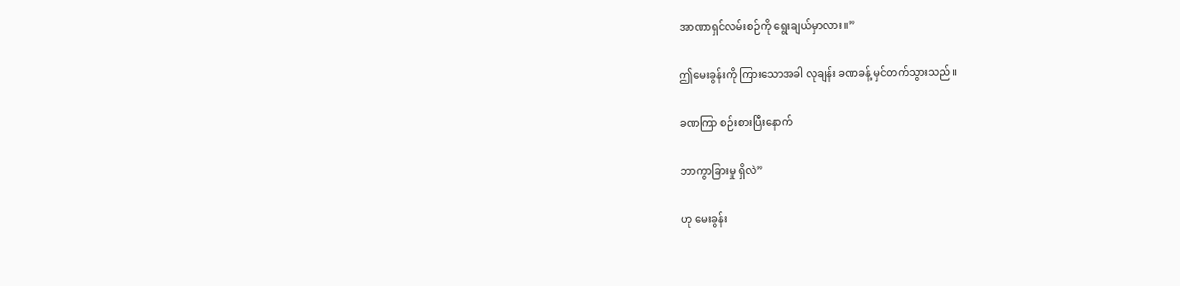အာဏာရှင်လမ်းစဉ်ကို ရွေးချယ်မှာလား။”

ဤမေးခွန်းကို ကြားသောအခါ လုချန်း ခဏခန့် မှင်တက်သွားသည်။

ခဏကြာ စဉ်းစားပြီးနောက်

ဘာကွာခြားမှု ရှိလဲ”

ဟု မေးခွန်း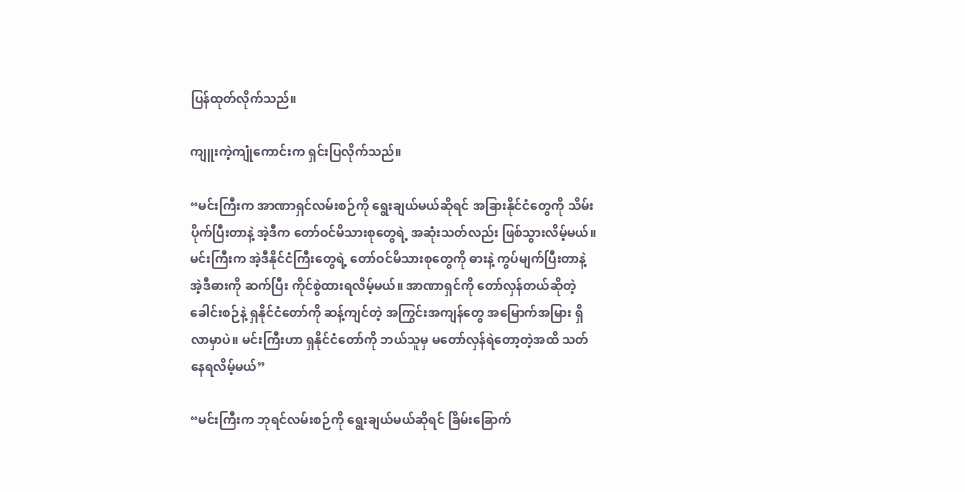ပြန်ထုတ်လိုက်သည်။

ကျူးကဲ့ကျုံကောင်းက ရှင်းပြလိုက်သည်။

“မင်းကြီးက အာဏာရှင်လမ်းစဉ်ကို ရွေးချယ်မယ်ဆိုရင် အခြားနိုင်ငံတွေကို သိမ်းပိုက်ပြီးတာနဲ့ အဲ့ဒီက တော်ဝင်မိသားစုတွေရဲ့ အဆုံးသတ်လည်း ဖြစ်သွားလိမ့်မယ်။ မင်းကြီးက အဲ့ဒီနိုင်ငံကြီးတွေရဲ့ တော်ဝင်မိသားစုတွေကို ဓားနဲ့ ကွပ်မျက်ပြီးတာနဲ့ အဲ့ဒီဓားကို ဆက်ပြီး ကိုင်စွဲထားရလိမ့်မယ်။ အာဏာရှင်ကို တော်လှန်တယ်ဆိုတဲ့ ခေါင်းစဉ်နဲ့ ရှနိုင်ငံတော်ကို ဆန့်ကျင်တဲ့ အကြွင်းအကျန်တွေ အမြောက်အမြား ရှိလာမှာပဲ။ မင်းကြီးဟာ ရှနိုင်ငံတော်ကို ဘယ်သူမှ မတော်လှန်ရဲတော့တဲ့အထိ သတ်နေရလိမ့်မယ်”

“မင်းကြီးက ဘုရင်လမ်းစဉ်ကို ရွေးချယ်မယ်ဆိုရင် ခြိမ်းခြောက်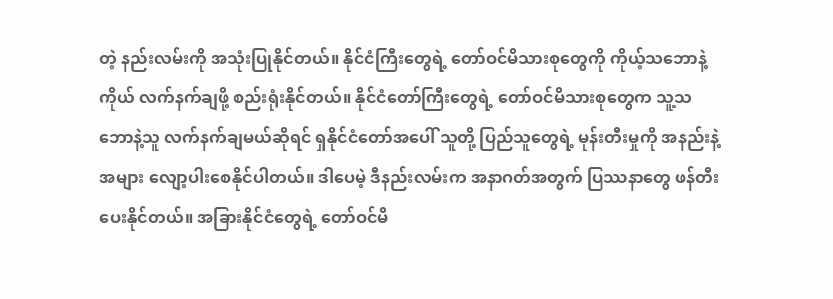တဲ့ နည်းလမ်းကို အသုံးပြုနိုင်တယ်။ နိုင်ငံကြီးတွေရဲ့ တော်ဝင်မိသားစုတွေကို ကိုယ့်သဘောနဲ့ကိုယ် လက်နက်ချဖို့ စည်းရုံးနိုင်တယ်။ နိုင်ငံတော်ကြီးတွေရဲ့ တော်ဝင်မိသားစုတွေက သူ့သဘောနဲ့သူ လက်နက်ချမယ်ဆိုရင် ရှနိုင်ငံတော်အပေါ် သူတို့ ပြည်သူတွေရဲ့ မုန်းတီးမှုကို အနည်းနဲ့ အများ လျော့ပါးစေနိုင်ပါတယ်။ ဒါပေမဲ့ ဒီနည်းလမ်းက အနာဂတ်အတွက် ပြဿနာတွေ ဖန်တီးပေးနိုင်တယ်။ အခြားနိုင်ငံတွေရဲ့ တော်ဝင်မိ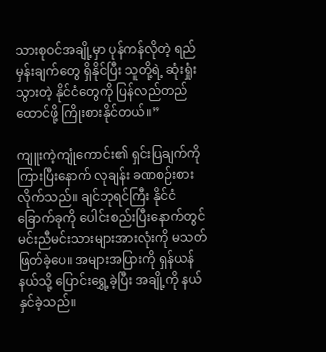သားစုဝင်အချို့မှာ ပုန်ကန်လိုတဲ့ ရည်မှန်းချက်တွေ ရှိနိုင်ပြီး သူတို့ရဲ့ ဆုံးရှုံးသွားတဲ့ နိုင်ငံတွေကို ပြန်လည်တည်ထောင်ဖို့ ကြိုးစားနိုင်တယ်။”

ကျူးကဲ့ကျုံကောင်း၏ ရှင်းပြချက်ကို ကြားပြီးနောက် လုချန်း ခဏစဉ်းစားလိုက်သည်။ ချင်ဘုရင်ကြီး နိုင်ငံခြောက်ခုကို ပေါင်းစည်းပြီးနောက်တွင် မင်းညီမင်းသားများအားလုံးကို မသတ်ဖြတ်ခဲ့ပေ။ အများအပြားကို ရှန်ယန်နယ်သို့ ပြောင်းရွှေ့ခဲ့ပြီး အချို့ကို နယ်နှင်ခဲ့သည်။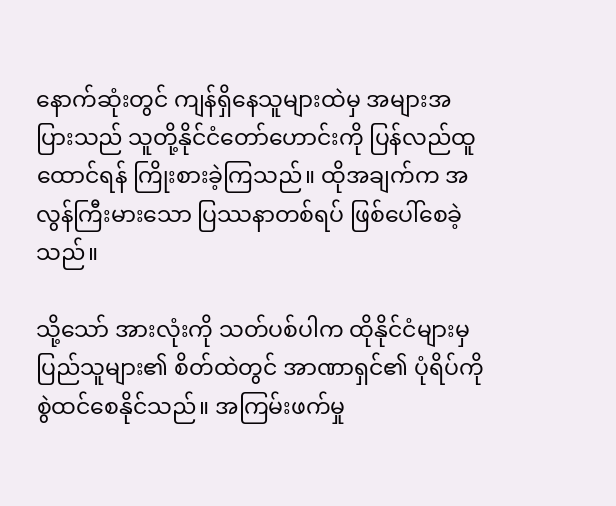နောက်ဆုံးတွင် ကျန်ရှိနေသူများထဲမှ အများအပြားသည် သူတို့နိုင်ငံတော်ဟောင်းကို ပြန်လည်ထူထောင်ရန် ကြိုးစားခဲ့ကြသည်။ ထိုအချက်က အလွန်ကြီးမားသော ပြဿနာတစ်ရပ် ဖြစ်ပေါ်စေခဲ့သည်။

သို့သော် အားလုံးကို သတ်ပစ်ပါက ထိုနိုင်ငံများမှ ပြည်သူများ၏ စိတ်ထဲတွင် အာဏာရှင်၏ ပုံရိပ်ကို စွဲထင်စေနိုင်သည်။ အကြမ်းဖက်မှု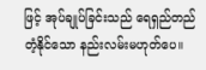ဖြင့် အုပ်ချုပ်ခြင်းသည် ရေရှည်တည်တံ့နိုင်သော နည်းလမ်းမဟုတ်ပေ။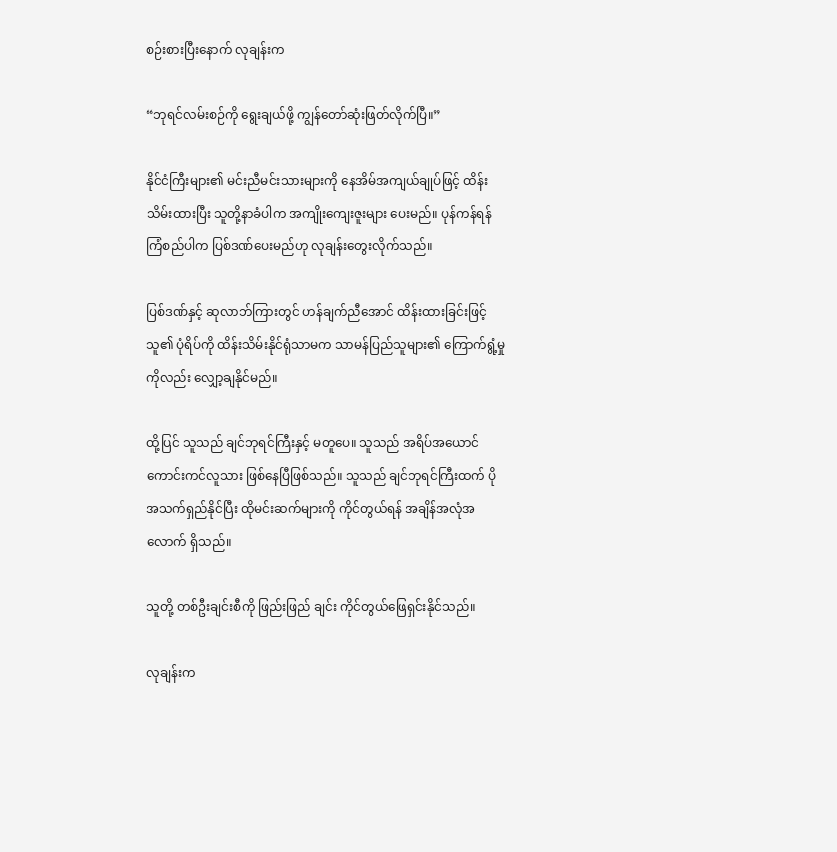စဉ်းစားပြီးနောက် လုချန်းက

“ဘုရင်လမ်းစဉ်ကို ရွေးချယ်ဖို့ ကျွန်‌တော်ဆုံးဖြတ်လိုက်ပြီ။”

နိုင်ငံကြီးများ၏ မင်းညီမင်းသားများကို နေအိမ်အကျယ်ချုပ်ဖြင့် ထိန်းသိမ်းထားပြီး သူတို့နာခံပါက အကျိုးကျေးဇူးများ ပေးမည်။ ပုန်ကန်ရန် ကြံစည်ပါက ပြစ်ဒဏ်ပေးမည်ဟု လုချန်းတွေးလိုက်သည်။

ပြစ်ဒဏ်နှင့် ဆုလာဘ်ကြားတွင် ဟန်ချက်ညီအောင် ထိန်းထားခြင်းဖြင့် သူ၏ ပုံရိပ်ကို ထိန်းသိမ်းနိုင်ရုံသာမက သာမန်ပြည်သူများ၏ ကြောက်ရွံ့မှုကိုလည်း လျှော့ချနိုင်မည်။

ထို့ပြင် သူသည် ချင်ဘုရင်ကြီးနှင့် မတူပေ။ သူသည် အရိပ်အယောင် ကောင်းကင်လူသား ဖြစ်နေပြီဖြစ်သည်။ သူသည် ချင်ဘုရင်ကြီးထက် ပိုအသက်ရှည်နိုင်ပြီး ထိုမင်းဆက်များကို ကိုင်တွယ်ရန် အချိန်အလုံအလောက် ရှိသည်။

သူတို့ တစ်ဦးချင်းစီကို ဖြည်းဖြည် ချင်း ကိုင်တွယ်ဖြေရှင်းနိုင်သည်။

လုချန်းက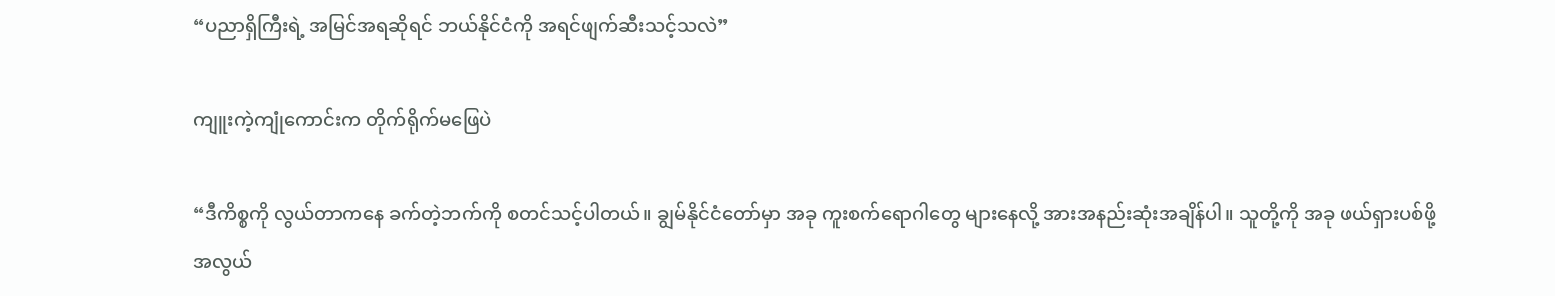“ပညာရှိကြီးရဲ့ အမြင်အရဆိုရင် ဘယ်နိုင်ငံကို အရင်ဖျက်ဆီးသင့်သလဲ”

ကျူးကဲ့ကျုံကောင်းက တိုက်ရိုက်မဖြေပဲ

“ဒီကိစ္စကို လွယ်တာကနေ ခက်တဲ့ဘက်ကို စတင်သင့်ပါတယ်။ ချွမ်နိုင်ငံတော်မှာ အခု ကူးစက်ရောဂါတွေ များနေလို့ အားအနည်းဆုံးအချိန်ပါ။ သူတို့ကို အခု ဖယ်ရှားပစ်ဖို့ အလွယ်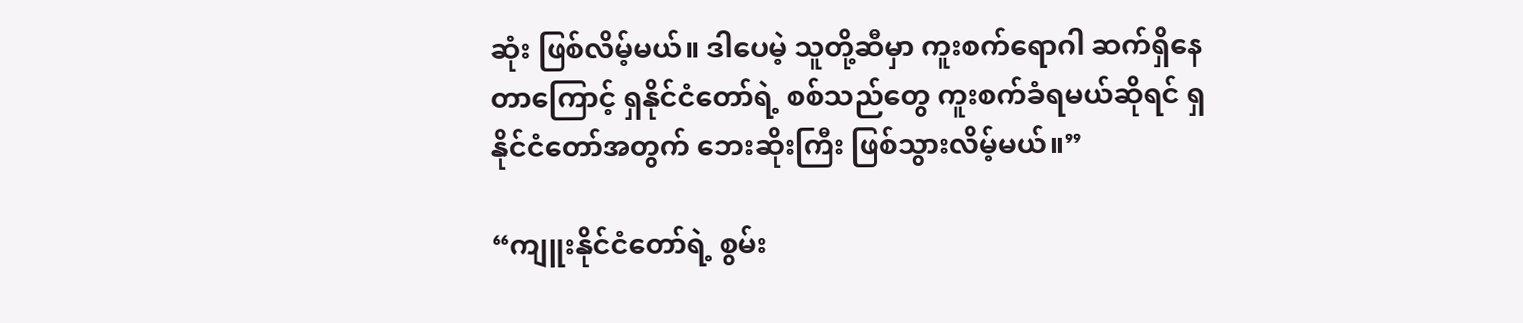ဆုံး ဖြစ်လိမ့်မယ်။ ဒါပေမဲ့ သူတို့ဆီမှာ ကူးစက်ရောဂါ ဆက်ရှိနေတာကြောင့် ရှနိုင်ငံတော်ရဲ့ စစ်သည်တွေ ကူးစက်ခံရမယ်ဆိုရင် ရှနိုင်ငံတော်အတွက် ဘေးဆိုးကြီး ဖြစ်သွားလိမ့်မယ်။”

“ကျူးနိုင်ငံတော်ရဲ့ စွမ်း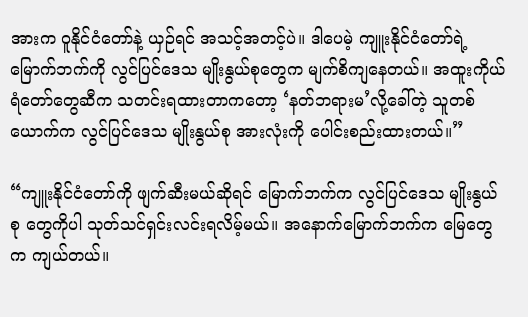အားက ဝူနိုင်ငံတော်နဲ့ ယှဉ်ရင် အသင့်အတင့်ပဲ။ ဒါပေမဲ့ ကျူးနိုင်ငံတော်ရဲ့ မြောက်ဘက်ကို လွင်ပြင်ဒေသ မျိုးနွယ်စုတွေက မျက်စိကျနေတယ်။ အထူးကိုယ်ရံတော်တွေဆီက သတင်းရထားတာကတော့ ‘နတ်ဘရားမ’လို့ခေါ်တဲ့ သူတစ်ယောက်က လွင်ပြင်ဒေသ မျိုးနွယ်စု အားလုံးကို ပေါင်းစည်းထားတယ်။”

“ကျူးနိုင်ငံတော်ကို ဖျက်ဆီးမယ်ဆိုရင် မြောက်ဘက်က လွင်ပြင်ဒေသ မျိုးနွယ်စု တွေကိုပါ သုတ်သင်ရှင်းလင်းရလိမ့်မယ်။ အနောက်မြောက်ဘက်က မြေတွေက ကျယ်တယ်။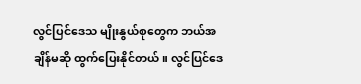လွင်ပြင်ဒေသ မျိုးနွယ်စုတွေက ဘယ်အချိန်မဆို ထွက်ပြေးနိုင်တယ်။ လွင်ပြင်ဒေ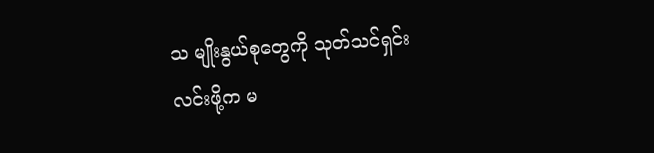သ မျိုးနွယ်စုတွေကို သုတ်သင်ရှင်းလင်းဖို့က မ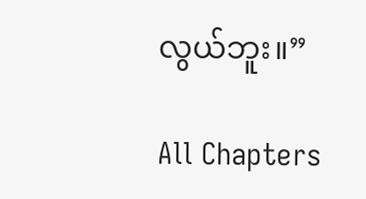လွယ်ဘူး။”

All Chapters